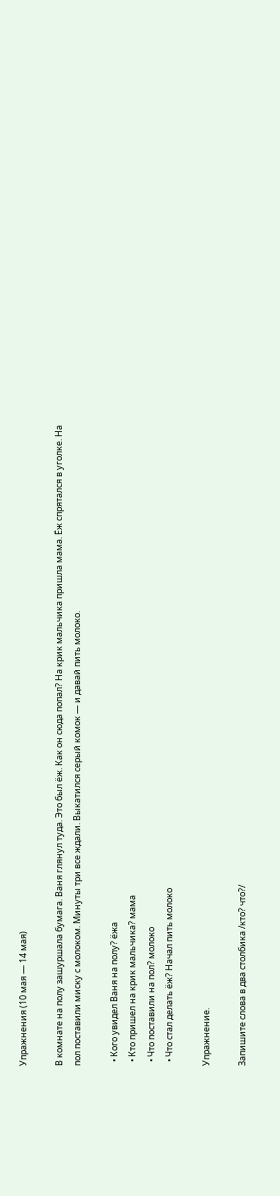Упражнения (10 мая — 14 мая)

В комнате на полу зашуршала бумага. Ваня глянул туда. Это был ёж. Как он сюда попал? На крик мальчика пришла мама. Ёж спрятался в уголке. На пол поставили миску с молоком. Минуты три все ждали. Выкатился серый комок — и давай пить молоко.

  • Кого увидел Ваня на полу? ёжа
  • Кто пришел на крик мальчика? мама
  • Что поставили на пол? молоко
  • Что стал делать ёж? Начал пить молоко

Упражнение.

Запишите слова в два столбика /кто? что?/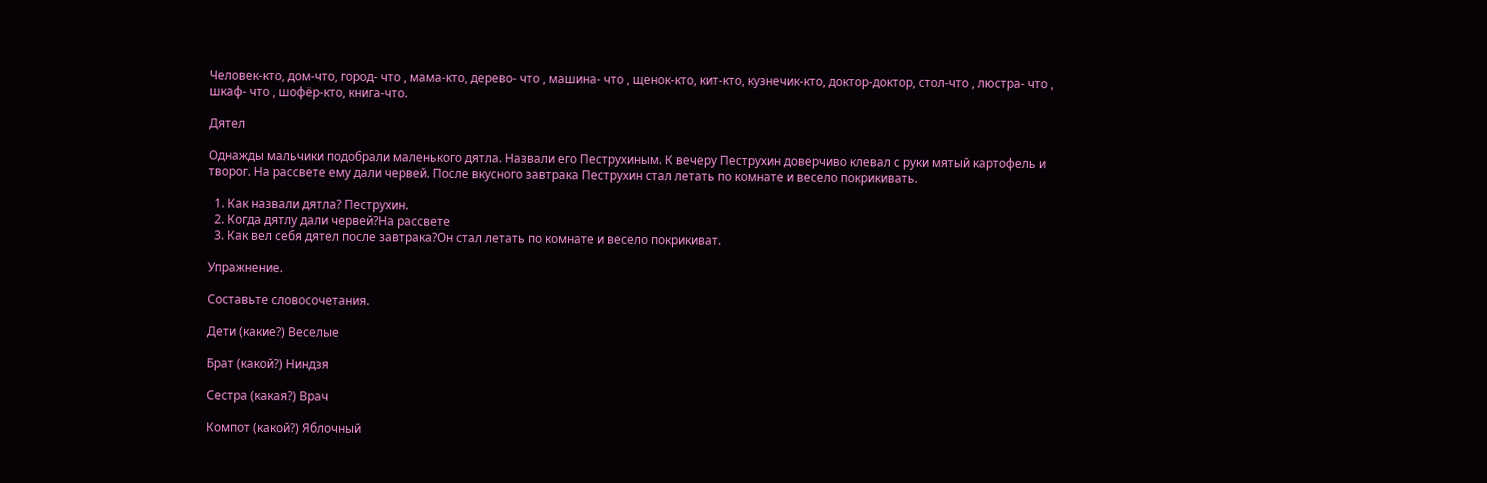Человек-кто, дом-что, город- что , мама-кто, дерево- что , машина- что , щенок-кто, кит-кто, кузнечик-кто, доктор-доктор, стол-что , люстра- что , шкаф- что , шофёр-кто, книга-что.

Дятел

Однажды мальчики подобрали маленького дятла. Назвали его Пеструхиным. К вечеру Пеструхин доверчиво клевал с руки мятый картофель и творог. На рассвете ему дали червей. После вкусного завтрака Пеструхин стал летать по комнате и весело покрикивать.

  1. Как назвали дятла? Пеструхин.
  2. Когда дятлу дали червей?На рассвете
  3. Как вел себя дятел после завтрака?Он стал летать по комнате и весело покрикиват.

Упражнение.

Составьте словосочетания.

Дети (какие?) Веселые

Брат (какой?) Ниндзя

Сестра (какая?) Врач

Компот (какой?) Яблочный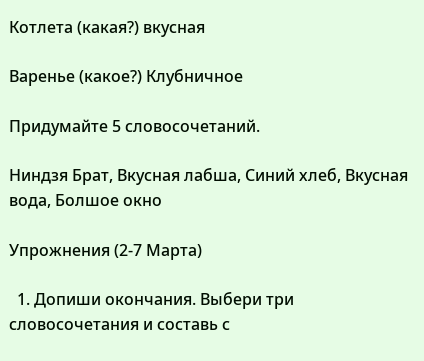Котлета (какая?) вкусная

Варенье (какое?) Клубничное

Придумайте 5 словосочетаний.

Ниндзя Брат, Вкусная лабша, Синий хлеб, Вкусная вода, Болшое окно

Упрожнения (2-7 Марта)

  1. Допиши окончания. Выбери три словосочетания и составь с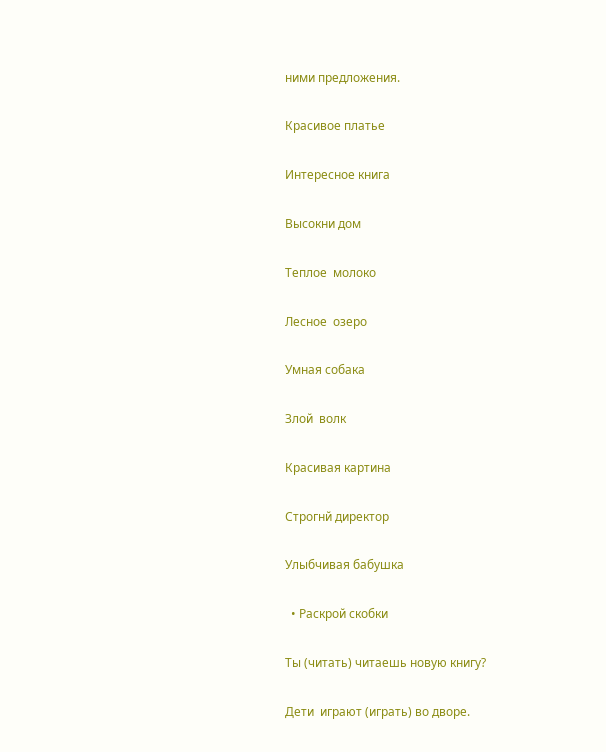ними предложения.

Красивое платье

Интересное книга

Высокни дом

Теплое  молоко

Лесное  озеро

Умная собака

Злой  волк

Красивая картина

Строгнй директор

Улыбчивая бабушка

  • Раскрой скобки

Ты (читать) читаешь новую книгу?

Дети  играют (играть) во дворе.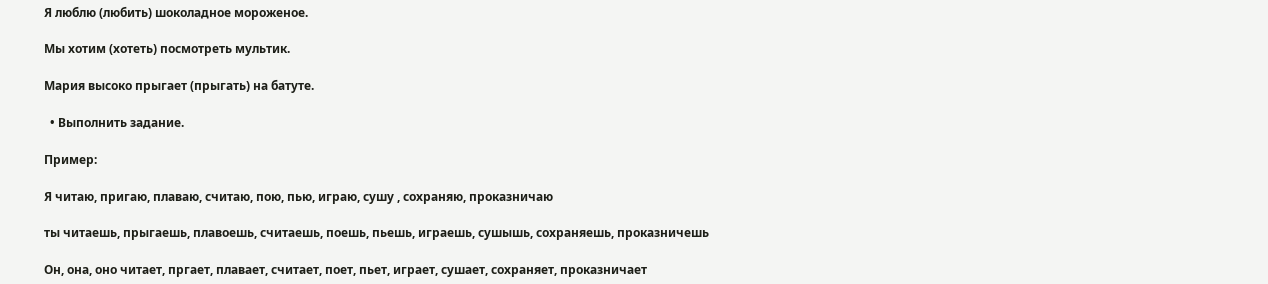Я люблю (любить) шоколадное мороженое.

Мы хотим (хотеть) посмотреть мультик.

Мария высоко прыгает (прыгать) на батуте.

  • Выполнить задание.

Пример:

Я читаю, пригаю, плаваю, считаю, пою, пью, играю, сушу , сохраняю, проказничаю

ты читаешь, прыгаешь, плавоешь, считаешь, поешь, пьешь, играешь, сушышь, сохраняешь, проказничешь

Он, она, оно читает, пргает, плавает, считает, поет, пьет, играет, сушает, сохраняет, проказничает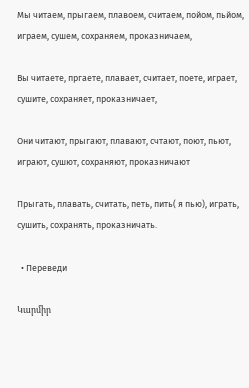Мы читаем, прыгаем, плавоем, считаем, пойом, пьйом, играем, сушем, сохраняем, проказничаем,

Вы читаете, пргаете, плавает, считает, поете, играет, сушите, сохраняет, проказничает,

Они читают, прыгают, плавают, счтают, поют, пьют, играют, сушют, сохраняют, проказничают

Прыгать, плавать, считать, петь, пить( я пью), играть, сушить, сохранять, проказничать.

  • Переведи

Կարմիր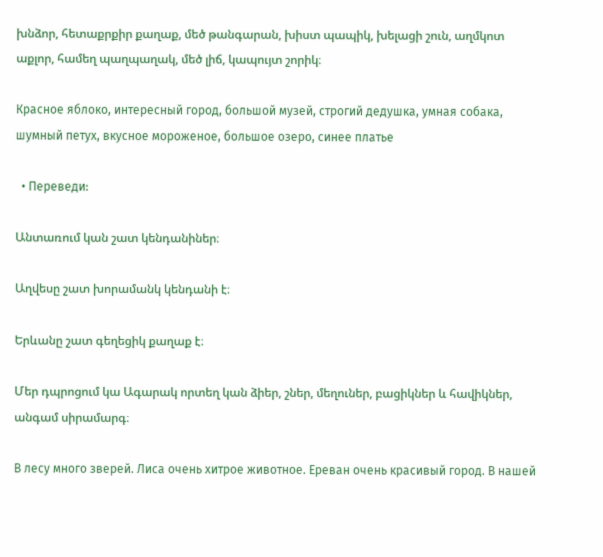խնձոր, հետաքրքիր քաղաք, մեծ թանգարան, խիստ պապիկ, խելացի շուն, աղմկոտ աքլոր, համեղ պաղպաղակ, մեծ լիճ, կապույտ շորիկ։

Красное яблоко, интересный город, большой музей, строгий дедушка, умная собака, шумный петух, вкусное мороженое, большое озеро, синее платье

  • Переведи:

Անտառում կան շատ կենդանիներ։

Աղվեսը շատ խորամանկ կենդանի է։

Երևանը շատ գեղեցիկ քաղաք է։

Մեր դպրոցում կա Ագարակ որտեղ կան ձիեր, շներ, մեղուներ, բացիկներ և հավիկներ, անգամ սիրամարգ։

В лесу много зверей. Лиса очень хитрое животное. Ереван очень красивый город. В нашей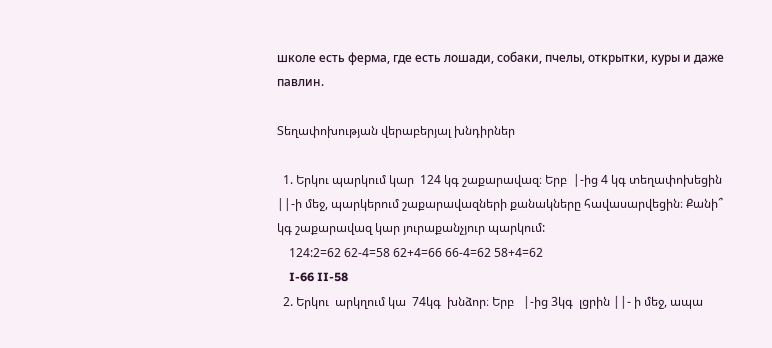школе есть ферма, где есть лошади, собаки, пчелы, открытки, куры и даже павлин.

Տեղափոխության վերաբերյալ խնդիրներ

  1. Երկու պարկում կար  124 կգ շաքարավազ։ Երբ  |-ից 4 կգ տեղափոխեցին ||-ի մեջ, պարկերում շաքարավազների քանակները հավասարվեցին։ Քանի՞ կգ շաքարավազ կար յուրաքանչյուր պարկում:
    124:2=62 62-4=58 62+4=66 66-4=62 58+4=62
    I-66 II-58
  2. Երկու  արկղում կա  74կգ  խնձոր։ Երբ   |-ից 3կգ  լցրին ||- ի մեջ, ապա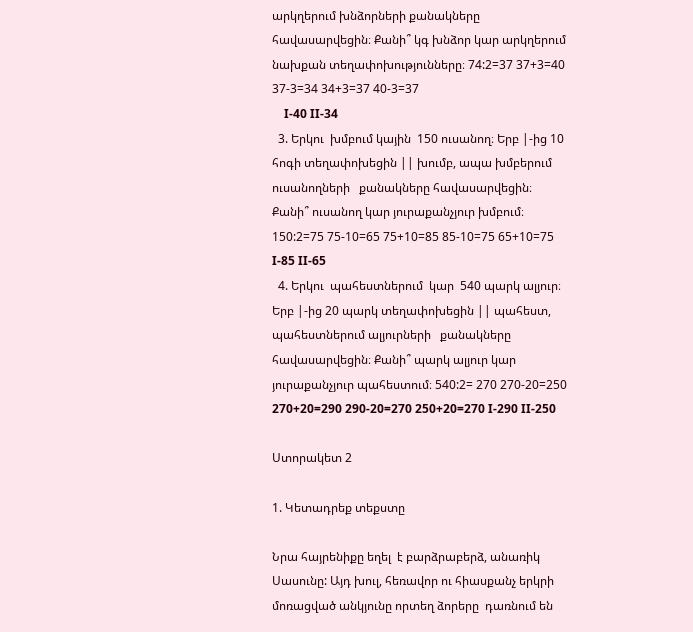արկղերում խնձորների քանակները  հավասարվեցին։ Քանի՞ կգ խնձոր կար արկղերում նախքան տեղափոխությունները։ 74:2=37 37+3=40 37-3=34 34+3=37 40-3=37
    I-40 II-34
  3. Երկու  խմբում կային  150 ուսանող։ Երբ |-ից 10 հոգի տեղափոխեցին || խումբ, ապա խմբերում ուսանողների   քանակները հավասարվեցին։ Քանի՞ ուսանող կար յուրաքանչյուր խմբում։ 150:2=75 75-10=65 75+10=85 85-10=75 65+10=75 I-85 II-65
  4. Երկու  պահեստներում  կար  540 պարկ ալյուր։ Երբ |-ից 20 պարկ տեղափոխեցին || պահեստ, պահեստներում ալյուրների   քանակները հավասարվեցին։ Քանի՞ պարկ ալյուր կար յուրաքանչյուր պահեստում։ 540:2= 270 270-20=250 270+20=290 290-20=270 250+20=270 I-290 II-250

Ստորակետ 2

1. Կետադրեք տեքստը

Նրա հայրենիքը եղել  է բարձրաբերձ, անառիկ Սասունը: Այդ խուլ, հեռավոր ու հիասքանչ երկրի մոռացված անկյունը որտեղ ձորերը  դառնում են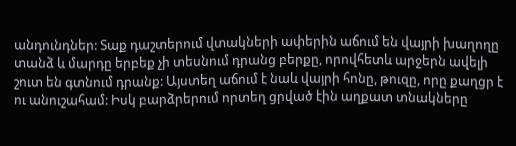անդունդներ: Տաք դաշտերում վտակների ափերին աճում են վայրի խաղողը տանձ և մարդը երբեք չի տեսնում դրանց բերքը, որովհետև արջերն ավելի շուտ են գտնում դրանք: Այստեղ աճում է նաև վայրի հոնը, թուզը, որը քաղցր է ու անուշահամ: Իսկ բարձրերում որտեղ ցրված էին աղքատ տնակները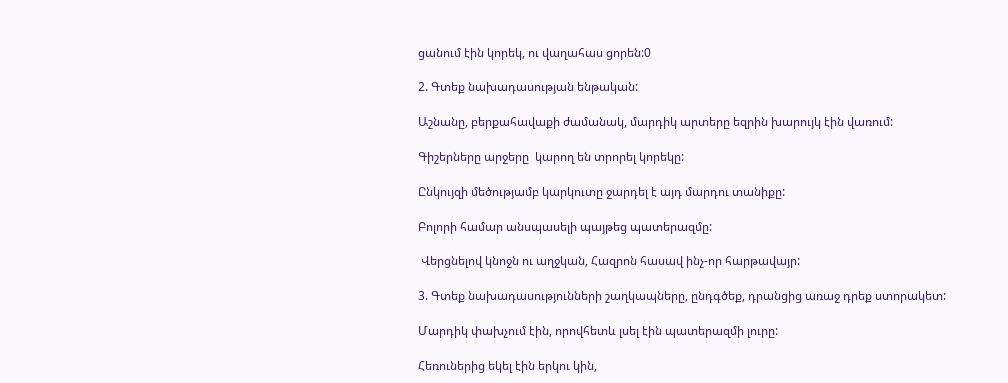ցանում էին կորեկ, ու վաղահաս ցորեն:0

2. Գտեք նախադասության ենթական:

Աշնանը, բերքահավաքի ժամանակ, մարդիկ արտերը եզրին խարույկ էին վառում:

Գիշերները արջերը  կարող են տրորել կորեկը:

Ընկույզի մեծությամբ կարկուտը ջարդել է այդ մարդու տանիքը:

Բոլորի համար անսպասելի պայթեց պատերազմը:

 Վերցնելով կնոջն ու աղջկան, Հազրոն հասավ ինչ-որ հարթավայր:

3. Գտեք նախադասությունների շաղկապները, ընդգծեք, դրանցից առաջ դրեք ստորակետ:

Մարդիկ փախչում էին, որովհետև լսել էին պատերազմի լուրը:

Հեռուներից եկել էին երկու կին,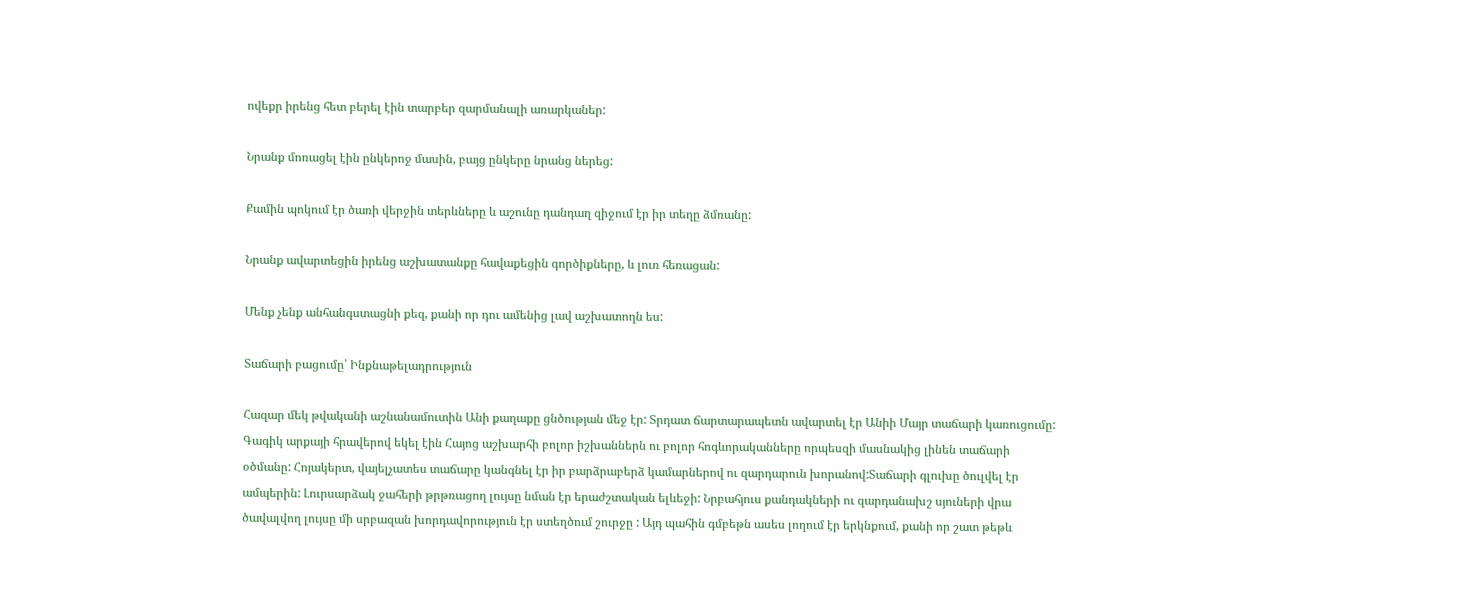ովեքր իրենց հետ բերել էին տարբեր զարմանալի առարկաներ:

Նրանք մոռացել էին ընկերոջ մասին, բայց ընկերը նրանց ներեց:

Քամին պոկում էր ծառի վերջին տերևները և աշունը դանդաղ զիջում էր իր տեղը ձմռանը:

Նրանք ավարտեցին իրենց աշխատանքը հավաքեցին գործիքները, և լուռ հեռացան:

Մենք չենք անհանգստացնի քեզ, քանի որ դու ամենից լավ աշխատողն ես:

Տաճարի բացումը՝ Ինքնաթելադրություն

Հազար մեկ թվականի աշնանամուտին Անի քաղաքը ցնծության մեջ էր: Տրդատ ճարտարապետն ավարտել էր Անիի Մայր տաճարի կառուցումը: Գագիկ արքայի հրավերով եկել էին Հայոց աշխարհի բոլոր իշխաններն ու բոլոր հոգևորականները որպեսզի մասնակից լինեն տաճարի օծմանը: Հոյակերտ, վայելչատես տաճարը կանգնել էր իր բարձրաբերձ կամարներով ու զարդարուն խորանով:Տաճարի գլուխը ծուլվել էր ամպերին: Լուրսարձակ ջահերի թրթռացող լույսը նման էր երաժշտական ելևեջի: Նրբահյուս քանդակների ու զարդանախշ սյուների վրա ծավալվող լույսը մի սրբազան խորդավորություն էր ստեղծում շուրջը : Այդ պահին գմբեթն ասես լողում էր երկնքում, քանի որ շատ թեթև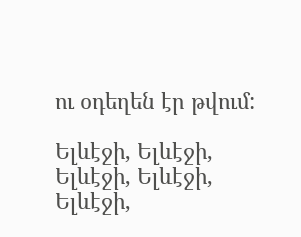ու օդեղեն էր թվում:

Ելևէջի, Ելևէջի, Ելևէջի, Ելևէջի, Ելևէջի,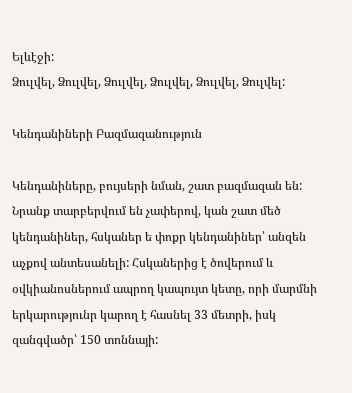Ելևէջի:
Ձուլվել, Ձուլվել, Ձուլվել, Ձուլվել, Ձուլվել, Ձուլվել:

Կենդանիների Բազմազանություն

Կենդանիները, բույսերի նման, շատ բազմազան են: Նրանք տարբերվում են չափերով, կան շատ մեծ կենդանիներ, հսկաներ ե փոքր կենդանիներ՝ անզեն աչքով անտեսանելի: Հսկաներից է ծովերում և օվկիանոսներում ապրող կապույտ կետը, որի մարմնի երկարությունր կարող է հասնել 33 մետրի, իսկ զանգվածր՝ 150 տոննայի: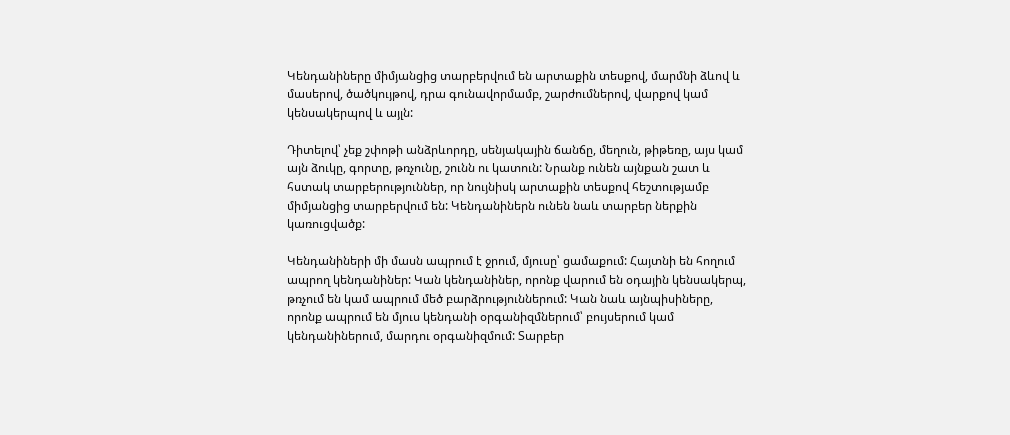Կենդանիները միմյանցից տարբերվում են արտաքին տեսքով, մարմնի ձևով և մասերով, ծածկույթով, դրա գունավորմամբ, շարժումներով, վարքով կամ կենսակերպով և այլն:

Դիտելով՝ չեք շփոթի անձրևորդը, սենյակային ճանճը, մեղուն, թիթեռը, այս կամ այն ձուկը, գորտը, թռչունը, շունն ու կատուն: Նրանք ունեն այնքան շատ և հստակ տարբերություններ, որ նույնիսկ արտաքին տեսքով հեշտությամբ միմյանցից տարբերվում են: Կենդանիներն ունեն նաև տարբեր ներքին կառուցվածք:

Կենդանիների մի մասն ապրում է ջրում, մյուսը՝ ցամաքում: Հայտնի են հողում ապրող կենդանիներ: Կան կենդանիներ, որոնք վարում են օդային կենսակերպ, թռչում են կամ ապրում մեծ բարձրություններում: Կան նաև այնպիսիները, որոնք ապրում են մյուս կենդանի օրգանիզմներում՝ բույսերում կամ կենդանիներում, մարդու օրգանիզմում: Տարբեր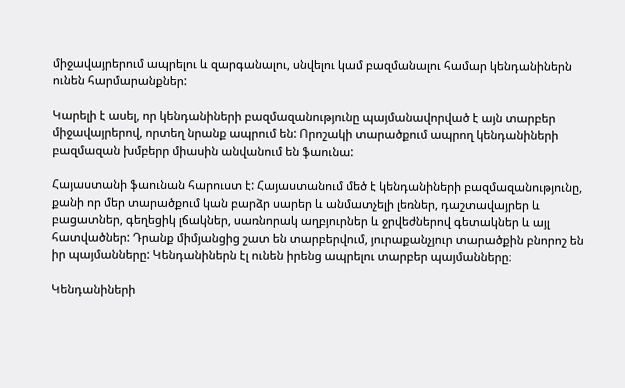միջավայրերում ապրելու և զարգանալու, սնվելու կամ բազմանալու համար կենդանիներն ունեն հարմարանքներ:

Կարելի է ասել, որ կենդանիների բազմազանությունը պայմանավորված է այն տարբեր միջավայրերով, որտեղ նրանք ապրում են: Որոշակի տարածքում ապրող կենդանիների բազմազան խմբերր միասին անվանում են ֆաունա:

Հայաստանի ֆաունան հարուստ է: Հայաստանում մեծ է կենդանիների բազմազանությունը, քանի որ մեր տարածքում կան բարձր սարեր և անմատչելի լեռներ, դաշտավայրեր և բացատներ, գեղեցիկ լճակներ, սառնորակ աղբյուրներ և ջրվեժներով գետակներ և այլ հատվածներ: Դրանք միմյանցից շատ են տարբերվում, յուրաքանչյուր տարածքին բնորոշ են իր պայմանները: Կենդանիներն էլ ունեն իրենց ապրելու տարբեր պայմանները։

Կենդանիների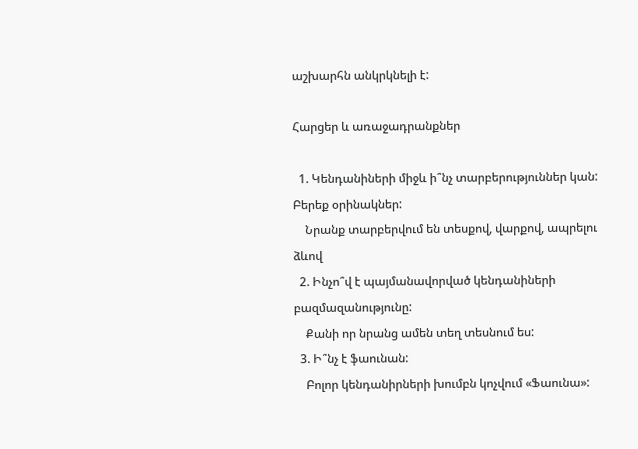աշխարհն անկրկնելի է:

Հարցեր և առաջադրանքներ

  1. Կենդանիների միջև ի՞նչ տարբերություններ կան: Բերեք օրինակներ:
    Նրանք տարբերվում են տեսքով, վարքով, ապրելու ձևով
  2. Ինչո՞վ է պայմանավորված կենդանիների բազմազանությունը:
    Քանի որ նրանց ամեն տեղ տեսնում ես:
  3. Ի՞նչ է ֆաունան:
    Բոլոր կենդանիրների խումբն կոչվում «Ֆաունա»: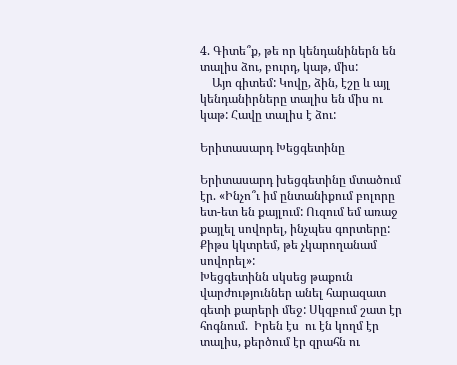4. Գիտե՞ք, թե որ կենդանիներն են տալիս ձու, բուրդ, կաթ, միս:
    Այո գիտեմ: Կովը, ձին, էշը և այլ կենդանիրները տալիս են միս ու կաթ: Հավը տալիս է ձու:

Երիտասարդ Խեցգետինը

Երիտասարդ խեցգետինը մտածում էր. «Ինչո՞ւ իմ ընտանիքում բոլորը ետ-ետ են քայլում: Ուզում եմ առաջ քայլել սովորել, ինչպես գորտերը: Քիթս կկտրեմ, թե չկարողանամ սովորել»:
Խեցգետինն սկսեց թաքուն վարժություններ անել հարազատ գետի քարերի մեջ: Սկզբում շատ էր հոգնում.  Իրեն էս  ու էն կողմ էր տալիս, քերծում էր զրահն ու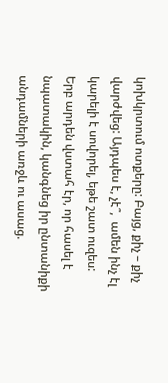կոխկրտում ոտքերը: Բայց, քիչ – քիչ  վարժվեց: Այդպես է, չէ՞,  ամեն ինչ էլ կարելի է սովորել, եթե շատ ուզես:
Երբ արդեն վստահ էր, որ հասել է նպատակին, կանգնեց իր ընտանիքի անդամների առջև ու ասաց.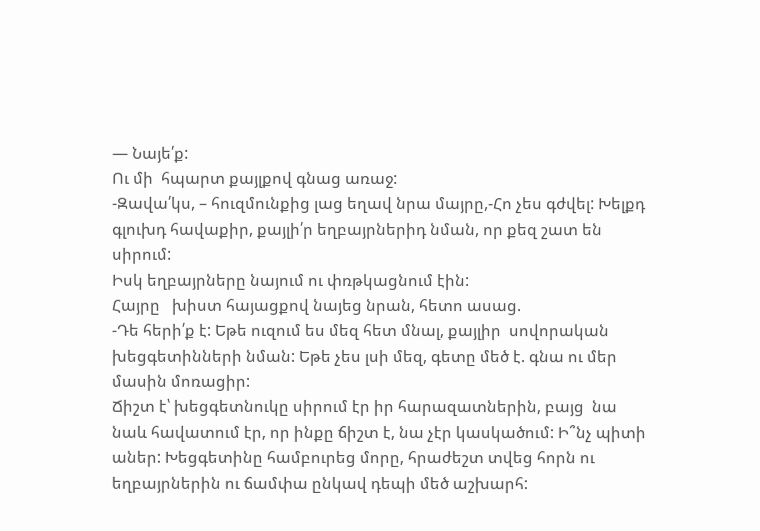— Նայե՛ք:
Ու մի  հպարտ քայլքով գնաց առաջ:
-Զավա՛կս, – հուզմունքից լաց եղավ նրա մայրը,-Հո չես գժվել: Խելքդ գլուխդ հավաքիր, քայլի՛ր եղբայրներիդ նման, որ քեզ շատ են սիրում:
Իսկ եղբայրները նայում ու փռթկացնում էին:
Հայրը   խիստ հայացքով նայեց նրան, հետո ասաց.
-Դե հերի՛ք է: Եթե ուզում ես մեզ հետ մնալ, քայլիր  սովորական խեցգետինների նման: Եթե չես լսի մեզ, գետը մեծ է. գնա ու մեր մասին մոռացիր:
Ճիշտ է՝ խեցգետնուկը սիրում էր իր հարազատներին, բայց  նա նաև հավատում էր, որ ինքը ճիշտ է, նա չէր կասկածում: Ի՞նչ պիտի աներ: Խեցգետինը համբուրեց մորը, հրաժեշտ տվեց հորն ու եղբայրներին ու ճամփա ընկավ դեպի մեծ աշխարհ: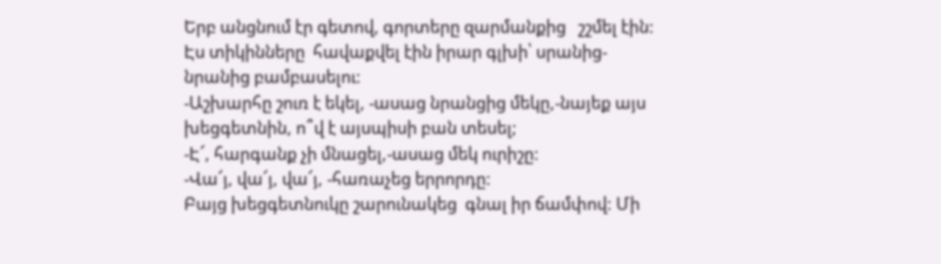Երբ անցնում էր գետով, գորտերը զարմանքից   շշմել էին: Էս տիկինները  հավաքվել էին իրար գլխի՝ սրանից-նրանից բամբասելու:
-Աշխարհը շուռ է եկել, -ասաց նրանցից մեկը,-նայեք այս խեցգետնին, ո՞վ է այսպիսի բան տեսել;
-Է՜, հարգանք չի մնացել,-ասաց մեկ ուրիշը:
-Վա՜յ, վա՜յ, վա՜յ, -հառաչեց երրորդը:
Բայց խեցգետնուկը շարունակեց  գնալ իր ճամփով: Մի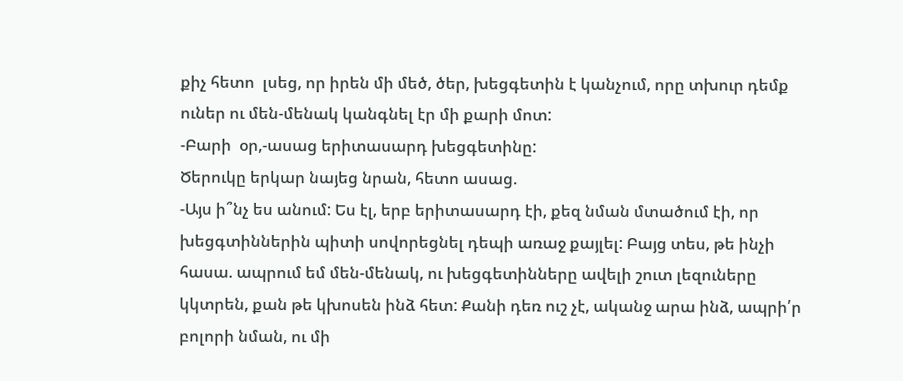քիչ հետո  լսեց, որ իրեն մի մեծ, ծեր, խեցգետին է կանչում, որը տխուր դեմք ուներ ու մեն-մենակ կանգնել էր մի քարի մոտ:
-Բարի  օր,-ասաց երիտասարդ խեցգետինը:
Ծերուկը երկար նայեց նրան, հետո ասաց.
-Այս ի՞նչ ես անում: Ես էլ, երբ երիտասարդ էի, քեզ նման մտածում էի, որ խեցգտիններին պիտի սովորեցնել դեպի առաջ քայլել: Բայց տես, թե ինչի հասա. ապրում եմ մեն-մենակ, ու խեցգետինները ավելի շուտ լեզուները կկտրեն, քան թե կխոսեն ինձ հետ: Քանի դեռ ուշ չէ, ականջ արա ինձ, ապրի՛ր բոլորի նման, ու մի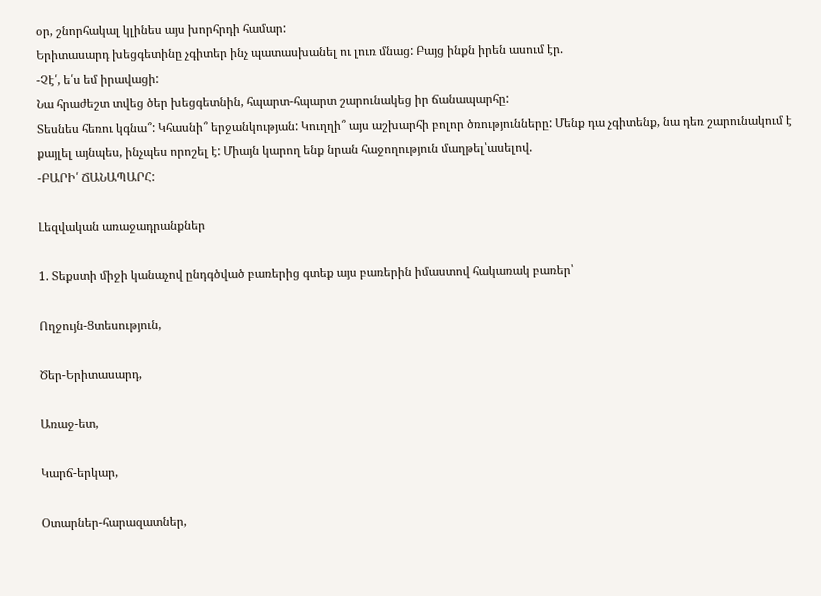օր, շնորհակալ կլինես այս խորհրդի համար:
Երիտասարդ խեցգետինը չգիտեր ինչ պատասխանել ու լուռ մնաց: Բայց ինքն իրեն ասում էր.
-Չէ՛, ե՛ս եմ իրավացի:
Նա հրաժեշտ տվեց ծեր խեցգետնին, հպարտ-հպարտ շարունակեց իր ճանապարհը:
Տեսնես հեռու կգնա՞: Կհասնի՞ երջանկության: Կուղղի՞ այս աշխարհի բոլոր ծռությունները: Մենք դա չգիտենք, նա դեռ շարունակում է քայլել այնպես, ինչպես որոշել է: Միայն կարող ենք նրան հաջողություն մաղթել՝ասելով.
-ԲԱՐԻ՛ ՃԱՆԱՊԱՐՀ:

Լեզվական առաջադրանքներ

1. Տեքստի միջի կանաչով ընդգծված բառերից գտեք այս բառերին իմաստով հակառակ բառեր՝

Ողջույն-Ցտեսություն,

Ծեր-Երիտասարդ,

Առաջ-ետ,

Կարճ-երկար,

Օտարներ-հարազատներ,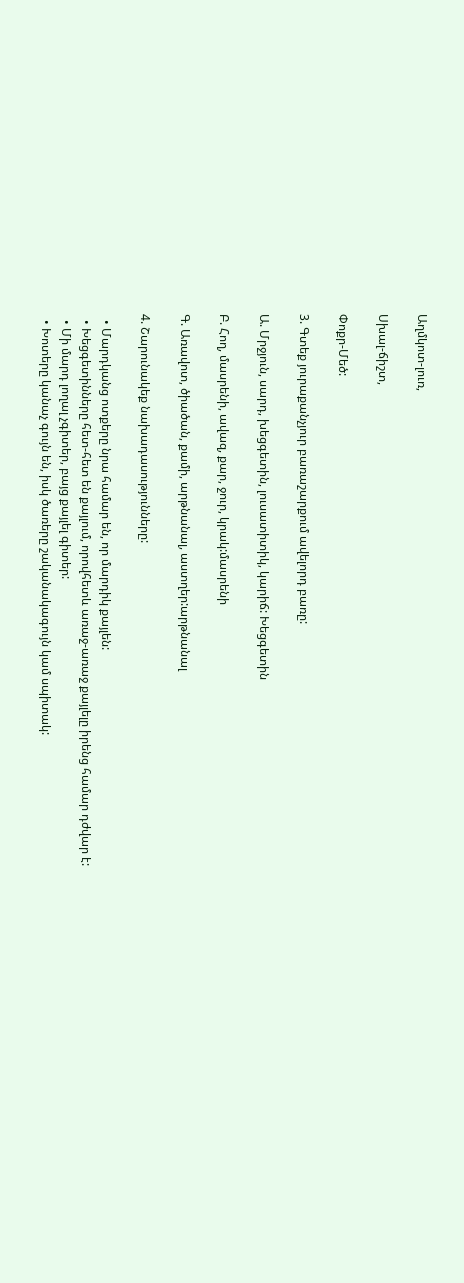Աղմկոտ-լուռ,

Սխալ-ճիշտ,

Փոքր-Մեծ:

3. Գտեք յուրաքանչյուր բառաշարքում ավելորդ բառը:

Ա. Մրջյուն, սարդ, խեցգետին, լուսատիտիկ, կարիճ: Խեցգետին

Բ. Հող, մասրենի, ավազ, քար, ջուր, կրակ:մասրենի

Գ. Առավոտ, ծիածան, քամի, արթնանալ, աստղեր:արթնանալ

4. Շարունակեք նախադասությունները:

  • Մարդկանց ոտքերը նրա համար են, որ մարդիկ քայլեն:
  • Խեցգետինները հետ-հետ են քայլում, որովհետև առաջ-առաջ քայլելը իրենց համար դժվար է:
  • Մի մարդ լողալ չգիտեր, բայց քայլել գիտեր:
  • Խոտերը կանաչ գույն են, իսկ ծառերը շականակագույն կամ սպիտակ: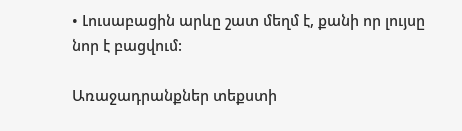• Լուսաբացին արևը շատ մեղմ է, քանի որ լույսը նոր է բացվում:

Առաջադրանքներ տեքստի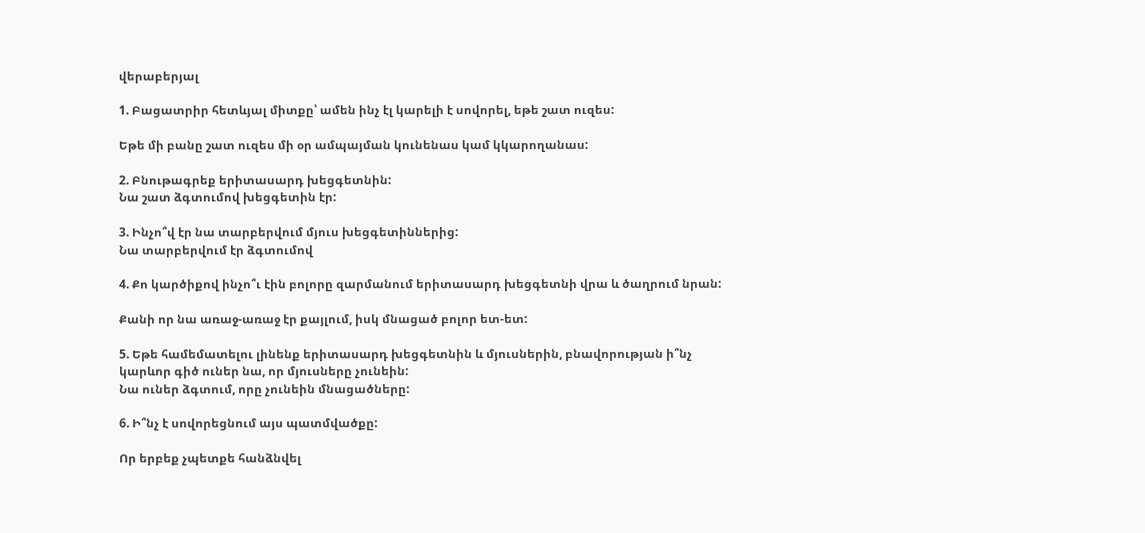վերաբերյալ

1. Բացատրիր հետևյալ միտքը՝ ամեն ինչ էլ կարելի է սովորել, եթե շատ ուզես:

Եթե մի բանը շատ ուզես մի օր ամպայման կունենաս կամ կկարողանաս:

2. Բնութագրեք երիտասարդ խեցգետնին:
Նա շատ ձգտումով խեցգետին էր:

3. Ինչո՞վ էր նա տարբերվում մյուս խեցգետիններից:
Նա տարբերվում էր ձգտումով

4. Քո կարծիքով ինչո՞ւ էին բոլորը զարմանում երիտասարդ խեցգետնի վրա և ծաղրում նրան:

Քանի որ նա առաջ-առաջ էր քայլում, իսկ մնացած բոլոր ետ-ետ:

5. Եթե համեմատելու լինենք երիտասարդ խեցգետնին և մյուսներին, բնավորության ի՞նչ կարևոր գիծ ուներ նա, որ մյուսները չունեին:
Նա ուներ ձգտում, որը չունեին մնացածները:

6. Ի՞նչ է սովորեցնում այս պատմվածքը:

Որ երբեք չպետքե հանձնվել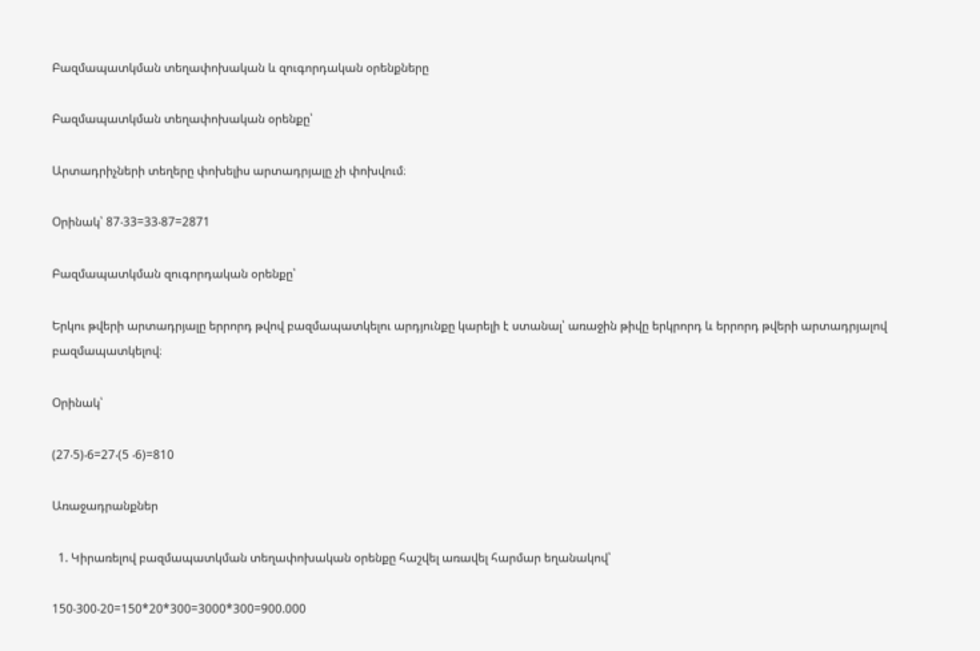Բազմապատկման տեղափոխական և զուգորդական օրենքները

Բազմապատկման տեղափոխական օրենքը՝

Արտադրիչների տեղերը փոխելիս արտադրյալը չի փոխվում։

Օրինակ՝ 87‧33=33‧87=2871

Բազմապատկման զուգորդական օրենքը՝

Երկու թվերի արտադրյալը երրորդ թվով բազմապատկելու արդյունքը կարելի է ստանալ՝ առաջին թիվը երկրորդ և երրորդ թվերի արտադրյալով բազմապատկելով։

Օրինակ՝

(27‧5)‧6=27‧(5 ‧6)=810

Առաջադրանքներ

  1. Կիրառելով բազմապատկման տեղափոխական օրենքը հաշվել առավել հարմար եղանակով՝

150‧300‧20=150*20*300=3000*300=900.000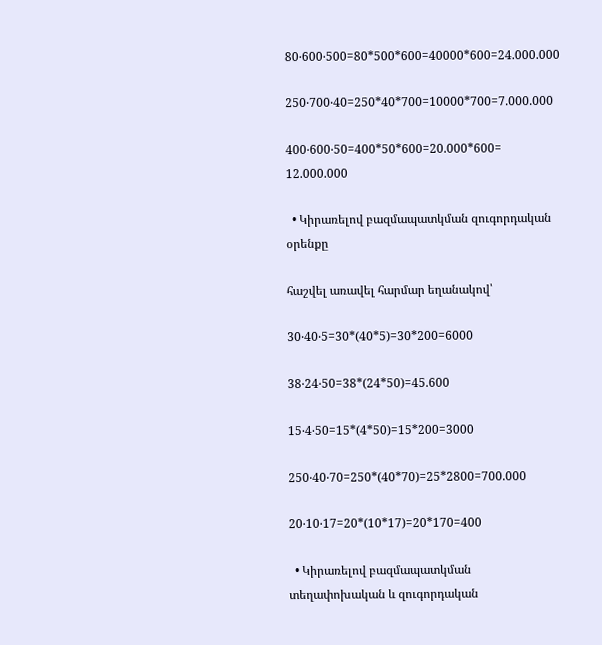80‧600‧500=80*500*600=40000*600=24.000.000

250‧700‧40=250*40*700=10000*700=7.000.000

400‧600‧50=400*50*600=20.000*600= 12.000.000

  • Կիրառելով բազմապատկման զուգորդական օրենքը

հաշվել առավել հարմար եղանակով՝

30‧40‧5=30*(40*5)=30*200=6000

38‧24‧50=38*(24*50)=45.600

15‧4‧50=15*(4*50)=15*200=3000

250‧40‧70=250*(40*70)=25*2800=700.000

20‧10‧17=20*(10*17)=20*170=400

  • Կիրառելով բազմապատկման տեղափոխական և զուգորդական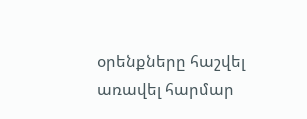օրենքները հաշվել առավել հարմար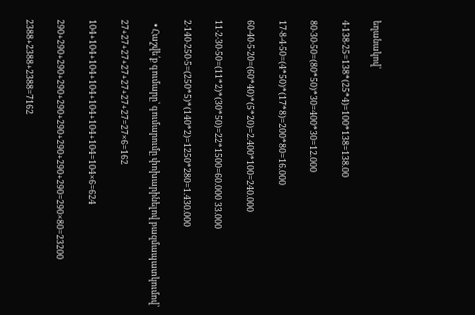եղանակով՝

4‧138‧25=138*(25*4)=100*138=138.00

80‧30‧50=(80*50)*30=400*30=12.000

17‧8‧4‧50=(4*50)*(17*8)=200*80=16.000

60‧40‧5‧20=(60*40)*(5*20)=2.400*100=240.000

11‧2‧30‧50=(11*2)*(30*50)=22*1500=60.000 33.000

2‧140‧250‧5=(250*5)*(140*2)=1250*280=1.430.000

  • Հաշվե՛ք գումարը՝ գումարումը փոխարինելով բազմապատկումով՝

27+27+27+27+27+27+27=27×6=162

104+104+104+104+104+104+104=104×6=624

290+290+290+290+290+290+290+290+290=290×80=23200

2388+2388+2388=7162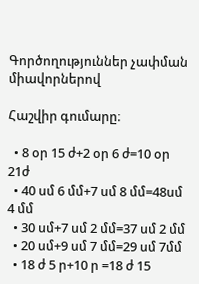Գործողություններ չափման միավորներով

Հաշվիր գումարը։

  • 8 օր 15 ժ+2 օր 6 ժ=10 օր 21ժ
  • 40 սմ 6 մմ+7 սմ 8 մմ=48սմ 4 մմ
  • 30 սմ+7 սմ 2 մմ=37 սմ 2 մմ
  • 20 սմ+9 սմ 7 մմ=29 սմ 7մմ
  • 18 ժ 5 ր+10 ր =18 ժ 15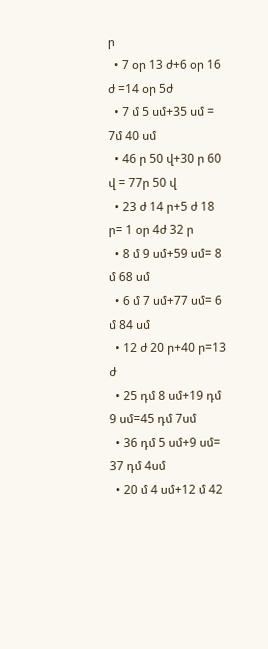ր
  • 7 օր 13 ժ+6 օր 16 ժ =14 օր 5ժ
  • 7 մ 5 սմ+35 սմ = 7մ 40 սմ
  • 46 ր 50 վ+30 ր 60 վ = 77ր 50 վ
  • 23 ժ 14 ր+5 ժ 18 ր= 1 օր 4ժ 32 ր
  • 8 մ 9 սմ+59 սմ= 8 մ 68 սմ
  • 6 մ 7 սմ+77 սմ= 6 մ 84 սմ
  • 12 ժ 20 ր+40 ր=13 ժ
  • 25 դմ 8 սմ+19 դմ 9 սմ=45 դմ 7սմ
  • 36 դմ 5 սմ+9 սմ= 37 դմ 4սմ
  • 20 մ 4 սմ+12 մ 42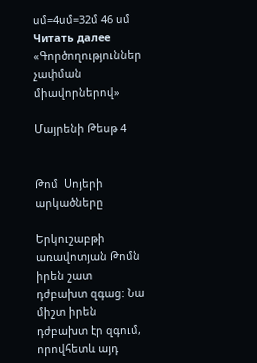սմ=4սմ=32մ 46 սմ
Читать далее «Գործողություններ չափման միավորներով»

Մայրենի Թեսթ 4


Թոմ  Սոյերի արկածները

Երկուշաբթի առավոտյան Թոմն իրեն շատ դժբախտ զգաց: Նա միշտ իրեն դժբախտ էր զգում, որովհետև այդ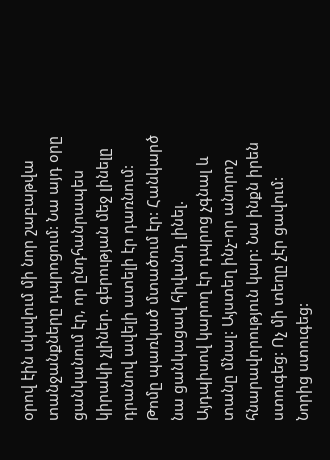օրով էին սկսվում մի նոր շաբաթվա տանջանքները դպրոցում: Նա այդ օրը ցանկանում էր, որ ընդհանրապես կիրակի չլիներ. գերության մեջ լինելը դրանով ավելի ատելի էր դառնում: Թոմը պառկած մտածում էր: Հանկարծ նա ցանկացավ հիվանդ լինել. Այդպիսով կարող էր դպրոց չգնալ և տանը մնալ: Այստեղ ինչ-որ անորոշ հնարավորություն կար: Նա ինքն իրեն ստուգեց: Ոչ մի տեղը չէր ցավում: Նորից ստուգեց: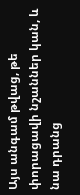Այս անգամ թվաց, թե փորացավի նշաններ կան, և նա դրանց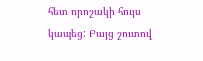հետ որոշակի հույս կապեց: Բայց շուտով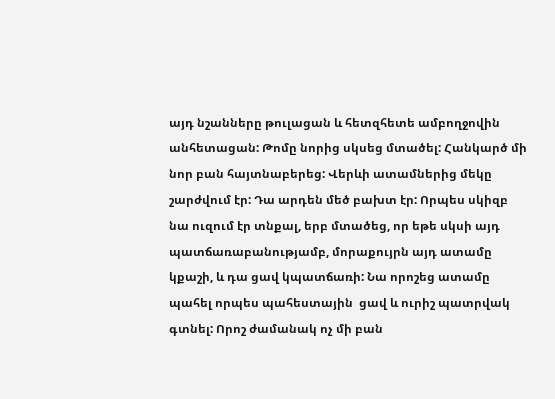այդ նշանները թուլացան և հետզհետե ամբողջովին անհետացան: Թոմը նորից սկսեց մտածել: Հանկարծ մի նոր բան հայտնաբերեց: Վերևի ատամներից մեկը շարժվում էր: Դա արդեն մեծ բախտ էր: Որպես սկիզբ նա ուզում էր տնքալ, երբ մտածեց, որ եթե սկսի այդ պատճառաբանությամբ, մորաքույրն այդ ատամը կքաշի, և դա ցավ կպատճառի: Նա որոշեց ատամը պահել որպես պահեստային  ցավ և ուրիշ պատրվակ գտնել: Որոշ ժամանակ ոչ մի բան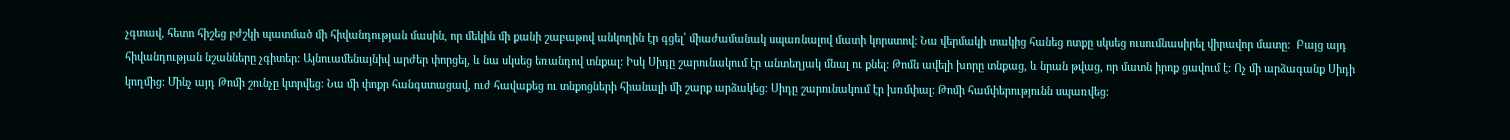չգտավ, հետո հիշեց բժշկի պատմած մի հիվանդության մասին, որ մեկին մի քանի շաբաթով անկողին էր գցել՝ միաժամանակ սպառնալով մատի կորստով: Նա վերմակի տակից հանեց ոտքը սկսեց ուսումնասիրել վիրավոր մատը:  Բայց այդ հիվանդության նշանները չգիտեր: Այնուամենայնիվ արժեր փորցել, և նա սկսեց եռանդով տնքալ: Իսկ Սիդը շարունակում էր անտեղյակ մնալ ու քնել: Թոմն ավելի խորը տնքաց, և նրան թվաց, որ մատն իրոք ցավում է: Ոչ մի արձագանք Սիդի կողմից: Մինչ այդ Թոմի շունչը կտրվեց: Նա մի փոքր հանգստացավ, ուժ հավաքեց ու տնքոցների հիանալի մի շարք արձակեց: Սիդը շարունակում էր խռմփալ: Թոմի համփերությունն սպառվեց: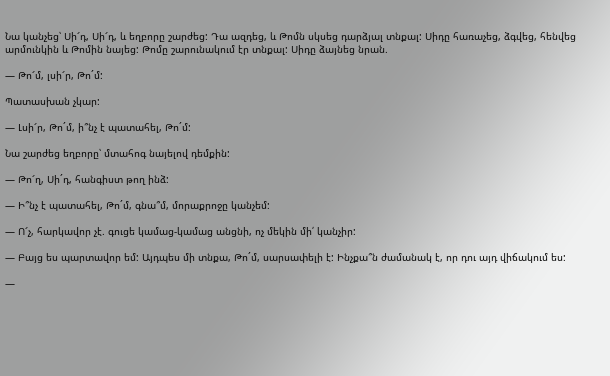Նա կանչեց՝ Սի՜դ, Սի՜դ, և եղբորը շարժեց: Դա ազդեց, և Թոմն սկսեց դարձյալ տնքալ: Սիդը հառաչեց, ձգվեց, հենվեց արմունկին և Թոմին նայեց: Թոմը շարունակում էր տնքալ: Սիդը ձայնեց նրան.

— Թո՜մ, լսի՜ր, Թո´մ:

Պատասխան չկար:

— Լսի՜ր, Թո´մ, ի՞նչ է պատահել, Թո´մ:

Նա շարժեց եղբորը՝ մտահոգ նայելով դեմքին:

— Թո՜ղ, Սի´դ, հանգիստ թող ինձ:

— Ի՞նչ է պատահել, Թո´մ, գնա՞մ, մորաքրոջը կանչեմ:

— Ո՜չ, հարկավոր չէ. գուցե կամաց-կամաց անցնի, ոչ մեկին մի՛ կանչիր:

— Բայց ես պարտավոր եմ: Այդպես մի տնքա, Թո´մ, սարսափելի է: Ինչքա՞ն ժամանակ է, որ դու այդ վիճակում ես:

—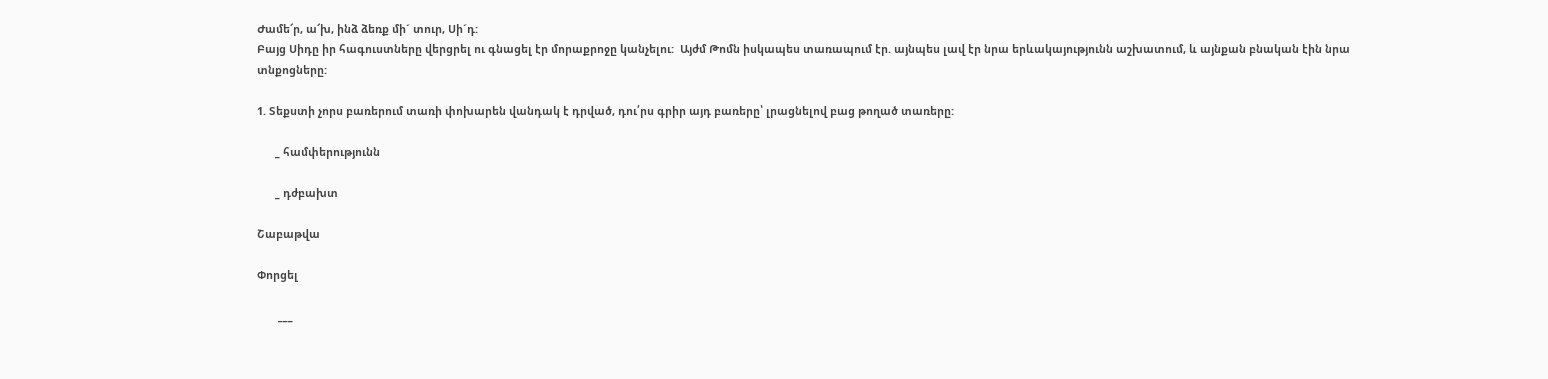Ժամե՜ր, ա՜խ, ինձ ձեռք մի´ տուր, Սի´դ:
Բայց Սիդը իր հագուստները վերցրել ու գնացել էր մորաքրոջը կանչելու:  Այժմ Թոմն իսկապես տառապում էր. այնպես լավ էր նրա երևակայությունն աշխատում, և այնքան բնական էին նրա տնքոցները:

1. Տեքստի չորս բառերում տառի փոխարեն վանդակ է դրված, դու՛րս գրիր այդ բառերը՝ լրացնելով բաց թողած տառերը:

      _ համփերությունն

      _ դժբախտ

Շաբաթվա

Փորցել

       ___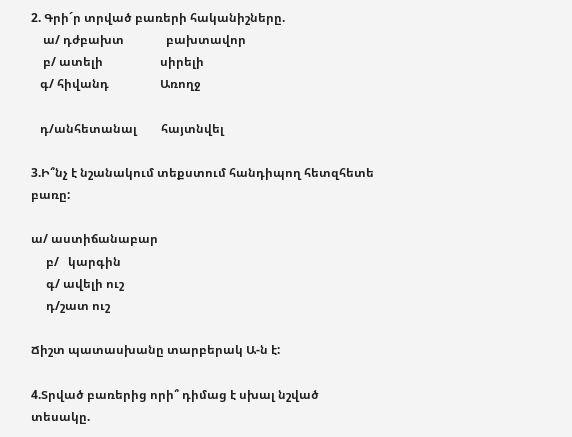2. Գրի´ր տրված բառերի հականիշները.
    ա/ դժբախտ              բախտավոր
    բ/ ատելի                   սիրելի
   գ/ հիվանդ                 Առողջ

   դ/անհետանալ        հայտնվել

3.Ի՞նչ է նշանակում տեքստում հանդիպող հետզհետե  բառը:

ա/ աստիճանաբար
     բ/   կարգին
     գ/ ավելի ուշ
     դ/շատ ուշ

Ճիշտ պատասխանը տարբերակ Ա-ն է:

4.Տրված բառերից որի՞ դիմաց է սխալ նշված տեսակը.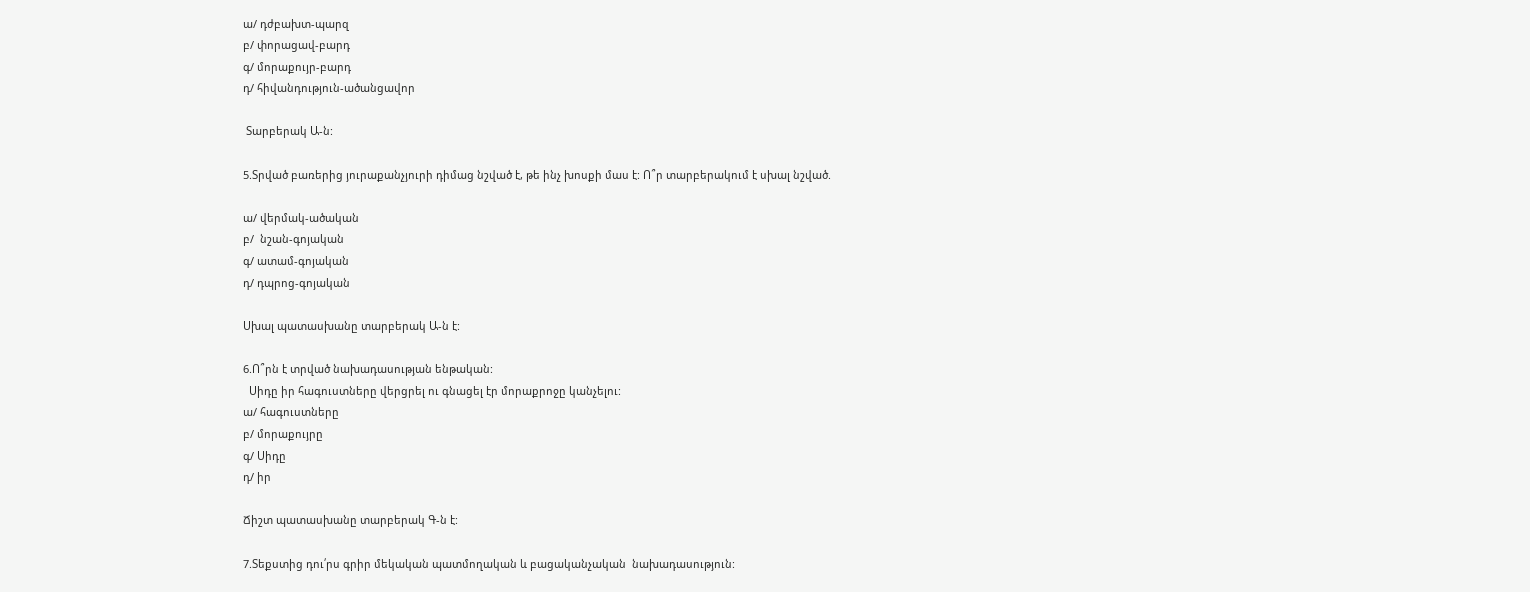ա/ դժբախտ-պարզ
բ/ փորացավ-բարդ
գ/ մորաքույր-բարդ
դ/ հիվանդություն-ածանցավոր

 Տարբերակ Ա-ն:

5.Տրված բառերից յուրաքանչյուրի դիմաց նշված է, թե ինչ խոսքի մաս է: Ո՞ր տարբերակում է սխալ նշված.

ա/ վերմակ-ածական
բ/  նշան-գոյական
գ/ ատամ-գոյական
դ/ դպրոց-գոյական

Սխալ պատասխանը տարբերակ Ա-ն է:

6.Ո՞րն է տրված նախադասության ենթական:
  Սիդը իր հագուստները վերցրել ու գնացել էր մորաքրոջը կանչելու:
ա/ հագուստները
բ/ մորաքույրը
գ/ Սիդը
դ/ իր

Ճիշտ պատասխանը տարբերակ Գ-ն է:

7.Տեքստից դու՛րս գրիր մեկական պատմողական և բացականչական  նախադասություն: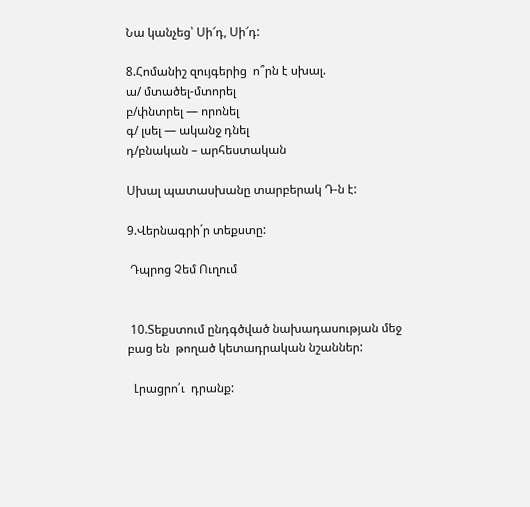Նա կանչեց՝ Սի՜դ, Սի՜դ:

8.Հոմանիշ զույգերից  ո՞րն է սխալ.
ա/ մտածել-մտորել
բ/փնտրել — որոնել
գ/ լսել — ականջ դնել
դ/բնական – արհեստական

Սխալ պատասխանը տարբերակ Դ-ն է:

9.Վերնագրի´ր տեքստը:

 Դպրոց Չեմ Ուղում


 10.Տեքստում ընդգծված նախադասության մեջ բաց են  թողած կետադրական նշաններ:

  Լրացրո՛ւ  դրանք: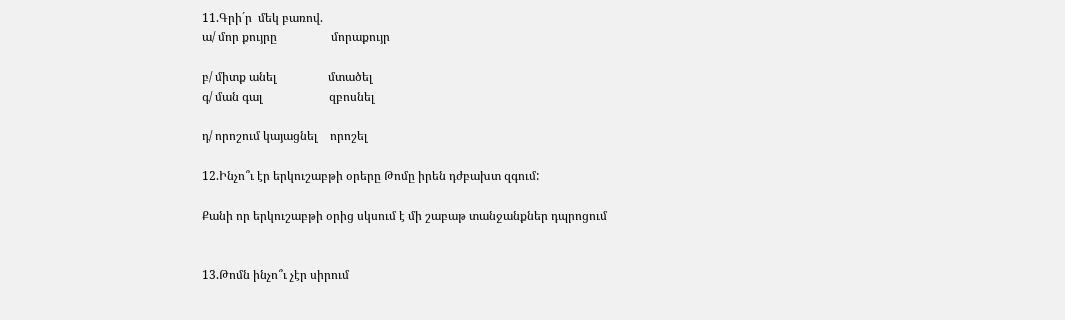11.Գրի´ր  մեկ բառով.
ա/ մոր քույրը                  մորաքույր

բ/ միտք անել                 մտածել
գ/ ման գալ                      զբոսնել

դ/ որոշում կայացնել    որոշել

12.Ինչո՞ւ էր երկուշաբթի օրերը Թոմը իրեն դժբախտ զգում:

Քանի որ երկուշաբթի օրից սկսում է մի շաբաթ տանջանքներ դպրոցում


13.Թոմն ինչո՞ւ չէր սիրում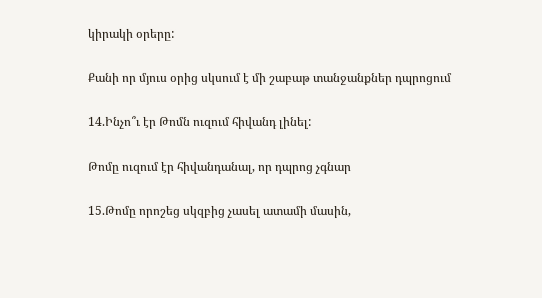կիրակի օրերը:

Քանի որ մյուս օրից սկսում է մի շաբաթ տանջանքներ դպրոցում

14.Ինչո՞ւ էր Թոմն ուզում հիվանդ լինել:

Թոմը ուզում էր հիվանդանալ, որ դպրոց չգնար

15.Թոմը որոշեց սկզբից չասել ատամի մասին,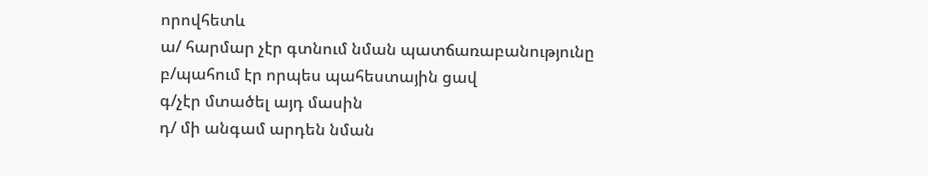որովհետև
ա/ հարմար չէր գտնում նման պատճառաբանությունը
բ/պահում էր որպես պահեստային ցավ
գ/չէր մտածել այդ մասին
դ/ մի անգամ արդեն նման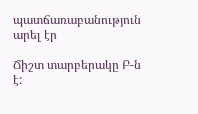պատճառաբանություն արել էր

Ճիշտ տարբերակը Բ-ն է: